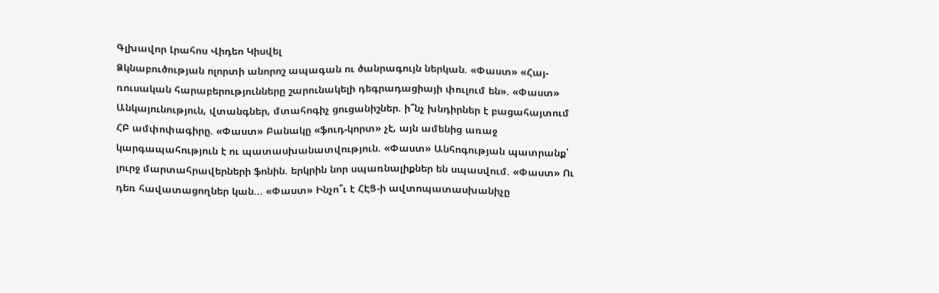Գլխավոր Լրահոս Վիդեո Կիսվել
Ձկնաբուծության ոլորտի անորոշ ապագան ու ծանրագույն ներկան. «Փաստ» «Հայ-ռուսական հարաբերությունները շարունակելի դեգրադացիայի փուլում են». «Փաստ» Անկայունություն, վտանգներ, մտահոգիչ ցուցանիշներ. ի՞նչ խնդիրներ է բացահայտում ՀԲ ամփոփագիրը. «Փաստ» Բանակը «ֆուդ-կորտ» չէ, այն ամենից առաջ կարգապահություն է ու պատասխանատվություն. «Փաստ» Անհոգության պատրանք՝ լուրջ մարտահրավերների ֆոնին. երկրին նոր սպառնալիքներ են սպասվում. «Փաստ» Ու դեռ հավատացողներ կան... «Փաստ» Ինչո՞ւ է ՀԷՑ-ի ավտոպատասխանիչը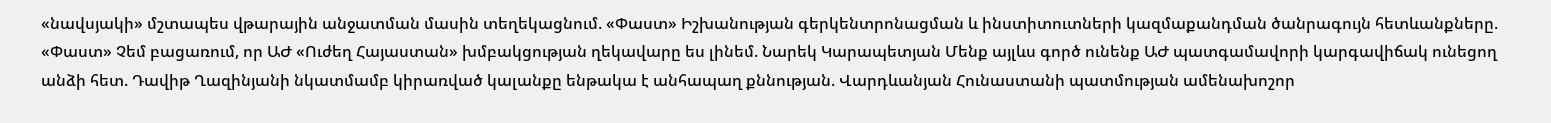«նավսյակի» մշտապես վթարային անջատման մասին տեղեկացնում. «Փաստ» Իշխանության գերկենտրոնացման և ինստիտուտների կազմաքանդման ծանրագույն հետևանքները. «Փաստ» Չեմ բացառում, որ ԱԺ «Ուժեղ Հայաստան» խմբակցության ղեկավարը ես լինեմ. Նարեկ Կարապետյան Մենք այլևս գործ ունենք ԱԺ պատգամավորի կարգավիճակ ունեցող անձի հետ. Դավիթ Ղազինյանի նկատմամբ կիրառված կալանքը ենթակա է անհապաղ քննության. Վարդևանյան Հունաստանի պատմության ամենախոշոր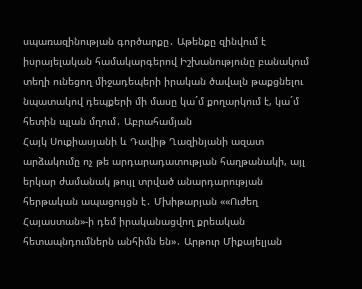սպառազինության գործարքը․ Աթենքը զինվում է իսրայելական համակարգերով Իշխանությունը բանակում տեղի ունեցող միջադեպերի իրական ծավալն թաքցնելու նպատակով դեպքերի մի մասը կա´մ քողարկում է, կա´մ հետին պլան մղում․ Աբրահամյան
Հայկ Սուքիասյանի և Դավիթ Ղազինյանի ազատ արձակումը ոչ թե արդարադատության հաղթանակի, այլ երկար ժամանակ թույլ տրված անարդարության հերթական ապացույցն է․ Մխիթարյան ««Ուժեղ Հայաստան»-ի դեմ իրականացվող քրեական հետապնդումներն անհիմն են»․ Արթուր Միքայելյան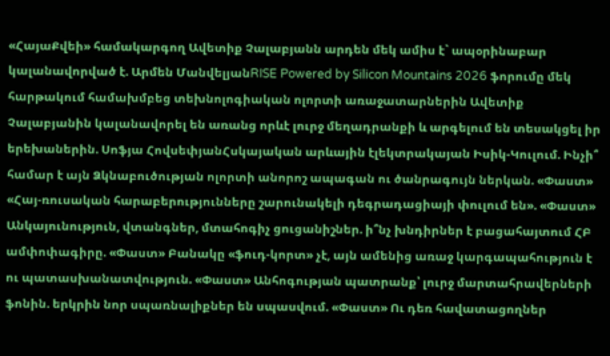«ՀայաՔվեի» համակարգող Ավետիք Չալաբյանն արդեն մեկ ամիս է` ապօրինաբար կալանավորված է. Արմեն ՄանվելյանRISE Powered by Silicon Mountains 2026 ֆորումը մեկ հարթակում համախմբեց տեխնոլոգիական ոլորտի առաջատարներին Ավետիք Չալաբյանին կալանավորել են առանց որևէ լուրջ մեղադրանքի և արգելում են տեսակցել իր երեխաներին. Սոֆյա ՀովսեփյանՀսկայական արևային էլեկտրակայան Իսիկ-Կուլում. Ինչի՞ համար է այն Ձկնաբուծության ոլորտի անորոշ ապագան ու ծանրագույն ներկան. «Փաստ» «Հայ-ռուսական հարաբերությունները շարունակելի դեգրադացիայի փուլում են». «Փաստ» Անկայունություն, վտանգներ, մտահոգիչ ցուցանիշներ. ի՞նչ խնդիրներ է բացահայտում ՀԲ ամփոփագիրը. «Փաստ» Բանակը «ֆուդ-կորտ» չէ, այն ամենից առաջ կարգապահություն է ու պատասխանատվություն. «Փաստ» Անհոգության պատրանք՝ լուրջ մարտահրավերների ֆոնին. երկրին նոր սպառնալիքներ են սպասվում. «Փաստ» Ու դեռ հավատացողներ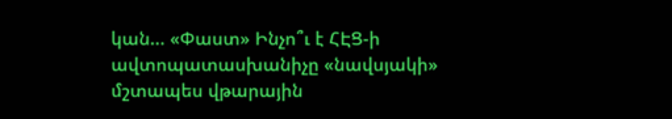կան... «Փաստ» Ինչո՞ւ է ՀԷՑ-ի ավտոպատասխանիչը «նավսյակի» մշտապես վթարային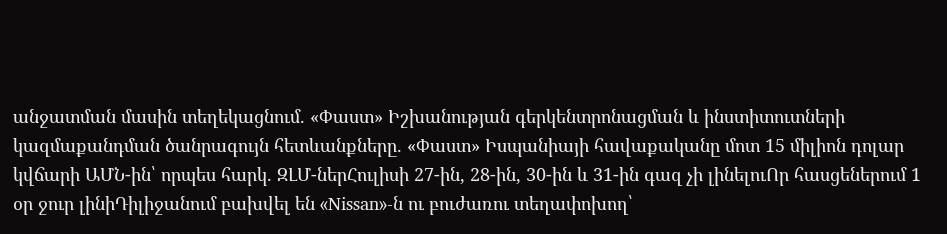անջատման մասին տեղեկացնում. «Փաստ» Իշխանության գերկենտրոնացման և ինստիտուտների կազմաքանդման ծանրագույն հետևանքները. «Փաստ» Իսպանիայի հավաքականը մոտ 15 միլիոն դոլար կվճարի ԱՄՆ-ին՝ որպես հարկ. ԶԼՄ-ներՀուլիսի 27-ին, 28-ին, 30-ին և 31-ին գազ չի լինելուՈր հասցեներում 1 օր ջուր լինիԴիլիջանում բախվել են «Nissan»-ն ու բուժառու տեղափոխող՝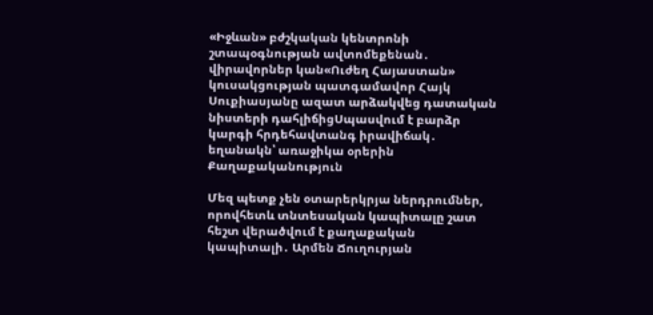«Իջևան» բժշկական կենտրոնի շտապօգնության ավտոմեքենան․ վիրավորներ կան«Ուժեղ Հայաստան» կուսակցության պատգամավոր Հայկ Սուքիասյանը ազատ արձակվեց դատական նիստերի դահլիճիցՍպասվում է բարձր կարգի հրդեհավտանգ իրավիճակ․ եղանակն՝ առաջիկա օրերին
Քաղաքականություն

Մեզ պետք չեն օտարերկրյա ներդրումներ, որովհետև տնտեսական կապիտալը շատ հեշտ վերածվում է քաղաքական կապիտալի․ Արմեն Ճուղուրյան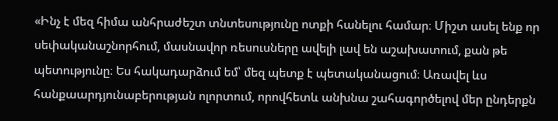«Ինչ է մեզ հիմա անհրաժեշտ տնտեսությունը ոտքի հանելու համար։ Միշտ ասել ենք որ սեփականաշնորհում, մասնավոր ռեսուսները ավելի լավ են աշախատում, քան թե պետությունը։ Ես հակադարձում եմ՝ մեզ պետք է պետականացում։ Առավել ևս հանքաարդյունաբերության ոլորտում, որովհետև անխնա շահագործելով մեր ընդերքն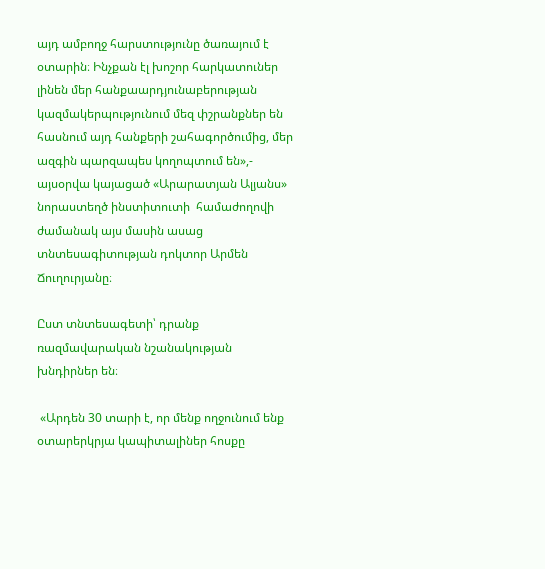այդ ամբողջ հարստությունը ծառայում է օտարին։ Ինչքան էլ խոշոր հարկատուներ լինեն մեր հանքաարդյունաբերության կազմակերպությունում մեզ փշրանքներ են հասնում այդ հանքերի շահագործումից, մեր ազգին պարզապես կողոպտում են»,- այսօրվա կայացած «Արարատյան Ալյանս» նորաստեղծ ինստիտուտի  համաժողովի ժամանակ այս մասին ասաց  տնտեսագիտության դոկտոր Արմեն Ճուղուրյանը։

Ըստ տնտեսագետի՝ դրանք ռազմավարական նշանակության խնդիրներ են։

 «Արդեն 30 տարի է, որ մենք ողջունում ենք օտարերկրյա կապիտալիներ հոսքը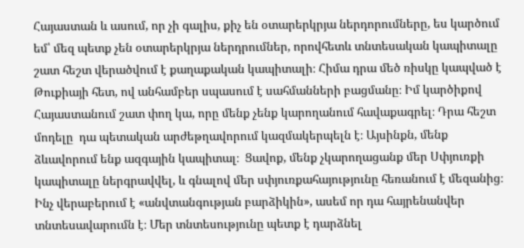Հայաստան և ասում, որ չի գալիս, քիչ են օտարերկրյա ներդորումները, ես կարծում եմ՝ մեզ պետք չեն օտարերկրյա ներդրումներ, որովհետև տնտեսական կապիտալը շատ հեշտ վերածվում է քաղաքական կապիտալի։ Հիմա դրա մեծ ռիսկը կապված է Թուքիայի հետ, ով անհամբեր սպասում է սահմանների բացմանը։ Իմ կարծիքով Հայաստանում շատ փող կա, որը մենք չենք կարողանում հավաքագրել։ Դրա հեշտ մոդելը  դա պետական արժեթղավորում կազմակերպելն է։ Այսինքն, մենք ձևավորում ենք ազգային կապիտալ։  Ցավոք, մենք չկարողացանք մեր Սփյուռքի կապիտալը ներգրավվել, և գնալով մեր սփյուռքահայությունը հեռանում է մեզանից։ Ինչ վերաբերում է «անվտանգության բարձիկին», ասեմ որ դա հայրենանվեր տնտեսավարումն է։ Մեր տնտեսությունը պետք է դարձնել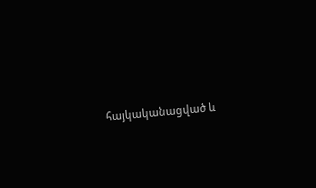հայկականացված և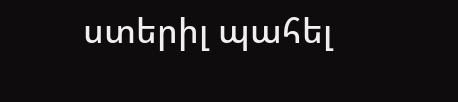ստերիլ պահել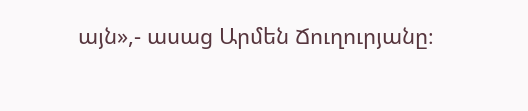այն»,- ասաց Արմեն Ճուղուրյանը։